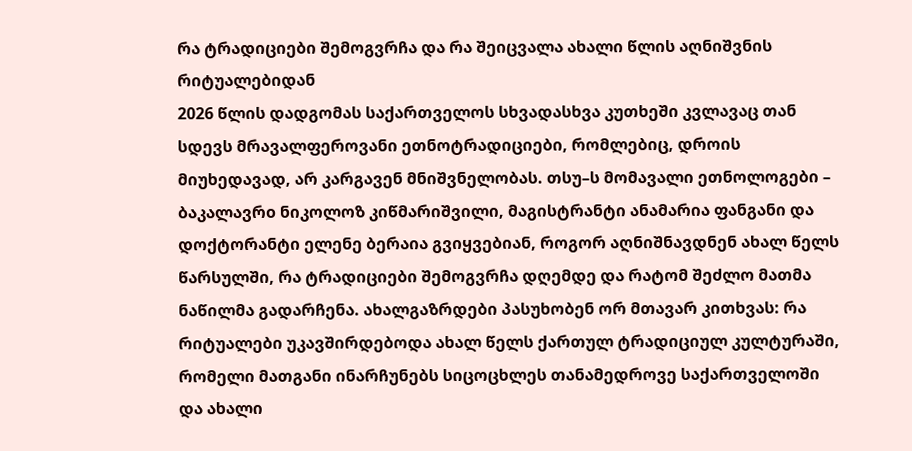რა ტრადიციები შემოგვრჩა და რა შეიცვალა ახალი წლის აღნიშვნის რიტუალებიდან
2026 წლის დადგომას საქართველოს სხვადასხვა კუთხეში კვლავაც თან სდევს მრავალფეროვანი ეთნოტრადიციები, რომლებიც, დროის მიუხედავად, არ კარგავენ მნიშვნელობას. თსუ–ს მომავალი ეთნოლოგები – ბაკალავრo ნიკოლოზ კიწმარიშვილი, მაგისტრანტი ანამარია ფანგანი და დოქტორანტი ელენე ბერაია გვიყვებიან, როგორ აღნიშნავდნენ ახალ წელს წარსულში, რა ტრადიციები შემოგვრჩა დღემდე და რატომ შეძლო მათმა ნაწილმა გადარჩენა. ახალგაზრდები პასუხობენ ორ მთავარ კითხვას: რა რიტუალები უკავშირდებოდა ახალ წელს ქართულ ტრადიციულ კულტურაში, რომელი მათგანი ინარჩუნებს სიცოცხლეს თანამედროვე საქართველოში და ახალი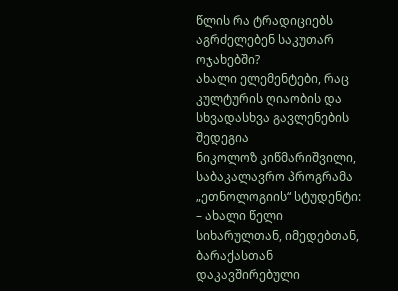წლის რა ტრადიციებს აგრძელებენ საკუთარ ოჯახებში?
ახალი ელემენტები, რაც კულტურის ღიაობის და სხვადასხვა გავლენების შედეგია
ნიკოლოზ კიწმარიშვილი, საბაკალავრო პროგრამა „ეთნოლოგიის“ სტუდენტი:
– ახალი წელი სიხარულთან, იმედებთან, ბარაქასთან დაკავშირებული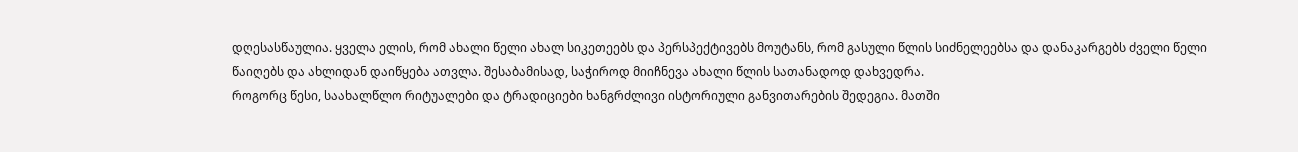დღესასწაულია. ყველა ელის, რომ ახალი წელი ახალ სიკეთეებს და პერსპექტივებს მოუტანს, რომ გასული წლის სიძნელეებსა და დანაკარგებს ძველი წელი წაიღებს და ახლიდან დაიწყება ათვლა. შესაბამისად, საჭიროდ მიიჩნევა ახალი წლის სათანადოდ დახვედრა.
როგორც წესი, საახალწლო რიტუალები და ტრადიციები ხანგრძლივი ისტორიული განვითარების შედეგია. მათში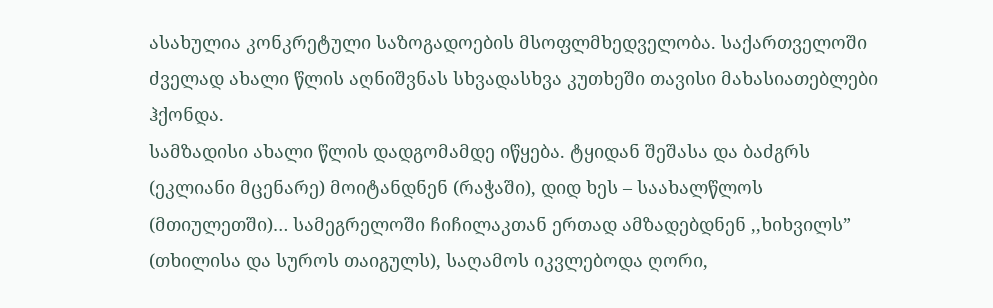ასახულია კონკრეტული საზოგადოების მსოფლმხედველობა. საქართველოში ძველად ახალი წლის აღნიშვნას სხვადასხვა კუთხეში თავისი მახასიათებლები ჰქონდა.
სამზადისი ახალი წლის დადგომამდე იწყება. ტყიდან შეშასა და ბაძგრს (ეკლიანი მცენარე) მოიტანდნენ (რაჭაში), დიდ ხეს – საახალწლოს (მთიულეთში)… სამეგრელოში ჩიჩილაკთან ერთად ამზადებდნენ ,,ხიხვილს” (თხილისა და სუროს თაიგულს), საღამოს იკვლებოდა ღორი,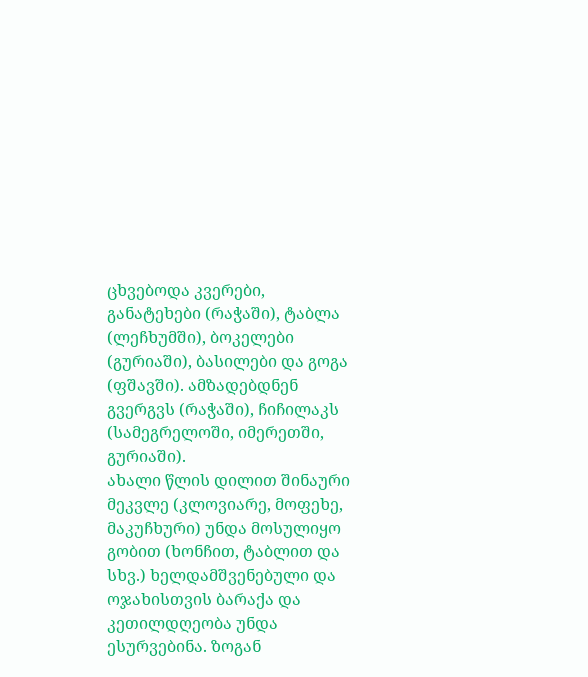ცხვებოდა კვერები, განატეხები (რაჭაში), ტაბლა (ლეჩხუმში), ბოკელები (გურიაში), ბასილები და გოგა (ფშავში). ამზადებდნენ გვერგვს (რაჭაში), ჩიჩილაკს (სამეგრელოში, იმერეთში, გურიაში).
ახალი წლის დილით შინაური მეკვლე (კლოვიარე, მოფეხე, მაკუჩხური) უნდა მოსულიყო გობით (ხონჩით, ტაბლით და სხვ.) ხელდამშვენებული და ოჯახისთვის ბარაქა და კეთილდღეობა უნდა ესურვებინა. ზოგან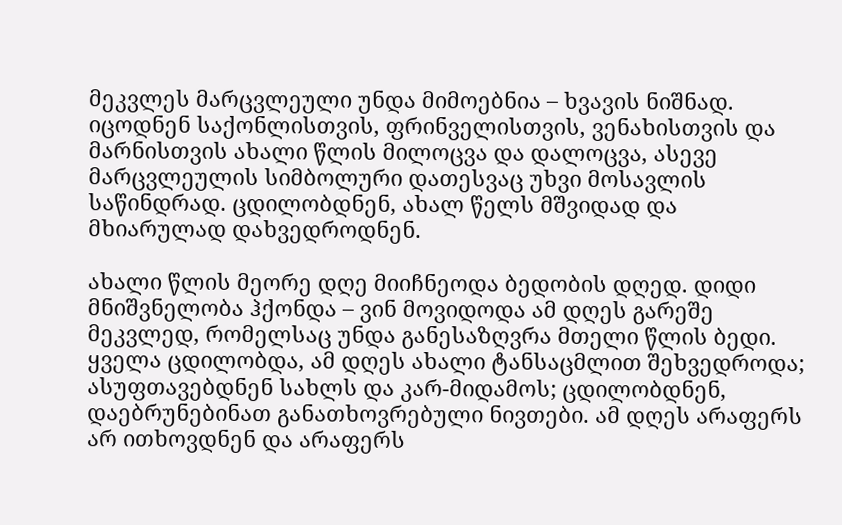მეკვლეს მარცვლეული უნდა მიმოებნია – ხვავის ნიშნად. იცოდნენ საქონლისთვის, ფრინველისთვის, ვენახისთვის და მარნისთვის ახალი წლის მილოცვა და დალოცვა, ასევე მარცვლეულის სიმბოლური დათესვაც უხვი მოსავლის საწინდრად. ცდილობდნენ, ახალ წელს მშვიდად და მხიარულად დახვედროდნენ.

ახალი წლის მეორე დღე მიიჩნეოდა ბედობის დღედ. დიდი მნიშვნელობა ჰქონდა – ვინ მოვიდოდა ამ დღეს გარეშე მეკვლედ, რომელსაც უნდა განესაზღვრა მთელი წლის ბედი. ყველა ცდილობდა, ამ დღეს ახალი ტანსაცმლით შეხვედროდა; ასუფთავებდნენ სახლს და კარ-მიდამოს; ცდილობდნენ, დაებრუნებინათ განათხოვრებული ნივთები. ამ დღეს არაფერს არ ითხოვდნენ და არაფერს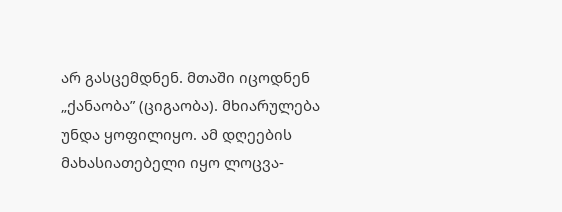არ გასცემდნენ. მთაში იცოდნენ „ქანაობა” (ციგაობა). მხიარულება უნდა ყოფილიყო. ამ დღეების მახასიათებელი იყო ლოცვა-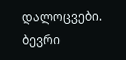დალოცვები. ბევრი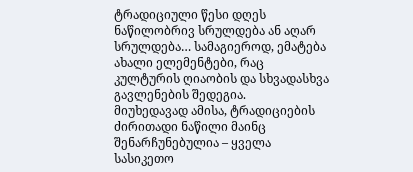ტრადიციული წესი დღეს ნაწილობრივ სრულდება ან აღარ სრულდება… სამაგიეროდ, ემატება ახალი ელემენტები, რაც კულტურის ღიაობის და სხვადასხვა გავლენების შედეგია.
მიუხედავად ამისა, ტრადიციების ძირითადი ნაწილი მაინც შენარჩუნებულია – ყველა სასიკეთო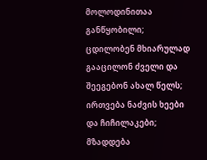მოლოდინითაა განწყობილი; ცდილობენ მხიარულად გააცილონ ძველი და შეეგებონ ახალ წელს; ირთვება ნაძვის ხეები და ჩიჩილაკები; მზადდება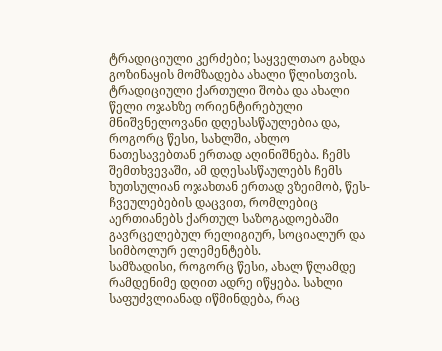ტრადიციული კერძები; საყველთაო გახდა გოზინაყის მომზადება ახალი წლისთვის.
ტრადიციული ქართული შობა და ახალი წელი ოჯახზე ორიენტირებული მნიშვნელოვანი დღესასწაულებია და, როგორც წესი, სახლში, ახლო ნათესავებთან ერთად აღინიშნება. ჩემს შემთხვევაში, ამ დღესასწაულებს ჩემს ხუთსულიან ოჯახთან ერთად ვზეიმობ, წეს-ჩვეულებების დაცვით, რომლებიც აერთიანებს ქართულ საზოგადოებაში გავრცელებულ რელიგიურ, სოციალურ და სიმბოლურ ელემენტებს.
სამზადისი, როგორც წესი, ახალ წლამდე რამდენიმე დღით ადრე იწყება. სახლი საფუძვლიანად იწმინდება, რაც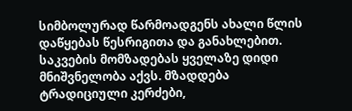სიმბოლურად წარმოადგენს ახალი წლის დაწყებას წესრიგითა და განახლებით. საკვების მომზადებას ყველაზე დიდი მნიშვნელობა აქვს. მზადდება ტრადიციული კერძები,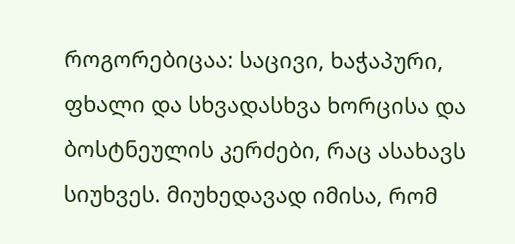როგორებიცაა: საცივი, ხაჭაპური, ფხალი და სხვადასხვა ხორცისა და ბოსტნეულის კერძები, რაც ასახავს სიუხვეს. მიუხედავად იმისა, რომ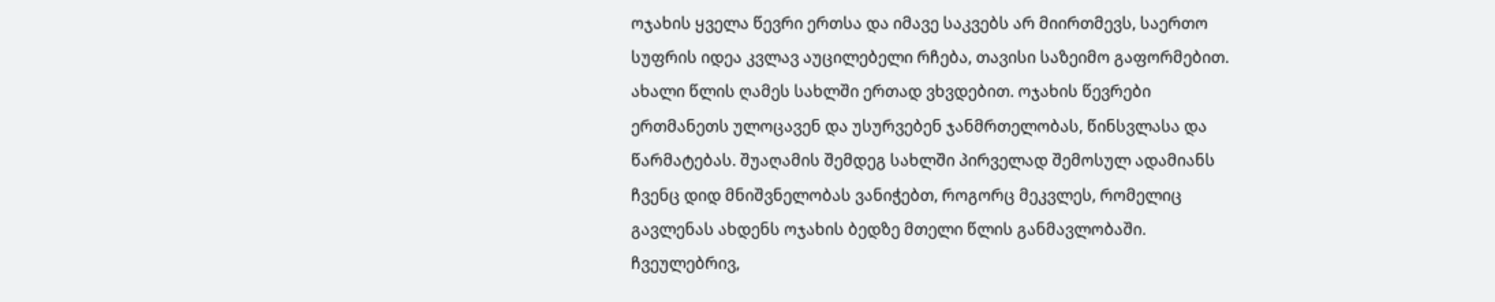ოჯახის ყველა წევრი ერთსა და იმავე საკვებს არ მიირთმევს, საერთო სუფრის იდეა კვლავ აუცილებელი რჩება, თავისი საზეიმო გაფორმებით.
ახალი წლის ღამეს სახლში ერთად ვხვდებით. ოჯახის წევრები ერთმანეთს ულოცავენ და უსურვებენ ჯანმრთელობას, წინსვლასა და წარმატებას. შუაღამის შემდეგ სახლში პირველად შემოსულ ადამიანს ჩვენც დიდ მნიშვნელობას ვანიჭებთ, როგორც მეკვლეს, რომელიც გავლენას ახდენს ოჯახის ბედზე მთელი წლის განმავლობაში. ჩვეულებრივ,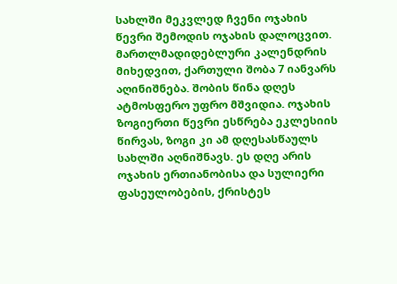სახლში მეკვლედ ჩვენი ოჯახის წევრი შემოდის ოჯახის დალოცვით.
მართლმადიდებლური კალენდრის მიხედვით, ქართული შობა 7 იანვარს აღინიშნება. შობის წინა დღეს ატმოსფერო უფრო მშვიდია. ოჯახის ზოგიერთი წევრი ესწრება ეკლესიის წირვას, ზოგი კი ამ დღესასწაულს სახლში აღნიშნავს. ეს დღე არის ოჯახის ერთიანობისა და სულიერი ფასეულობების, ქრისტეს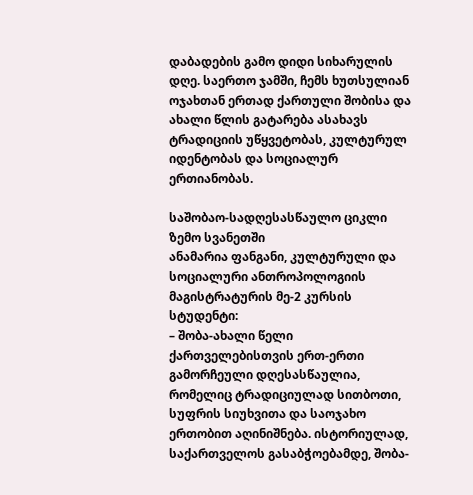დაბადების გამო დიდი სიხარულის დღე. საერთო ჯამში, ჩემს ხუთსულიან ოჯახთან ერთად ქართული შობისა და ახალი წლის გატარება ასახავს ტრადიციის უწყვეტობას, კულტურულ იდენტობას და სოციალურ ერთიანობას.

საშობაო-სადღესასწაულო ციკლი ზემო სვანეთში
ანამარია ფანგანი, კულტურული და სოციალური ანთროპოლოგიის მაგისტრატურის მე-2 კურსის სტუდენტი:
– შობა-ახალი წელი ქართველებისთვის ერთ-ერთი გამორჩეული დღესასწაულია, რომელიც ტრადიციულად სითბოთი, სუფრის სიუხვითა და საოჯახო ერთობით აღინიშნება. ისტორიულად, საქართველოს გასაბჭოებამდე, შობა-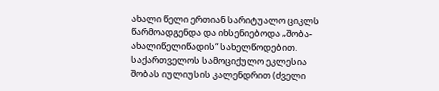ახალი წელი ერთიან სარიტუალო ციკლს წარმოადგენდა და იხსენიებოდა „შობა-ახალიწელიწადის“ სახელწოდებით. საქართველოს სამოციქულო ეკლესია შობას იულიუსის კალენდრით (ძველი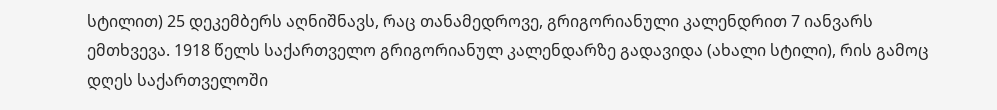სტილით) 25 დეკემბერს აღნიშნავს, რაც თანამედროვე, გრიგორიანული კალენდრით 7 იანვარს ემთხვევა. 1918 წელს საქართველო გრიგორიანულ კალენდარზე გადავიდა (ახალი სტილი), რის გამოც დღეს საქართველოში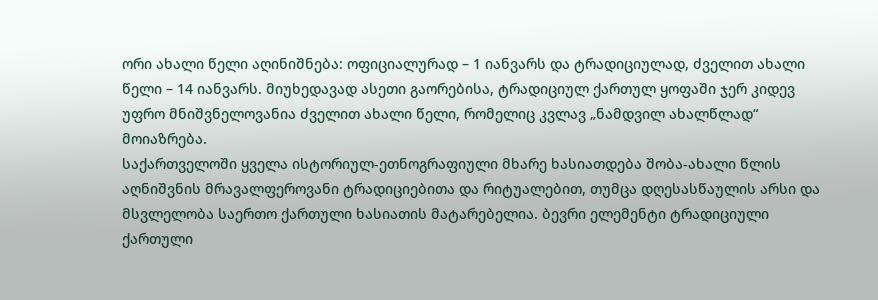ორი ახალი წელი აღინიშნება: ოფიციალურად – 1 იანვარს და ტრადიციულად, ძველით ახალი წელი – 14 იანვარს. მიუხედავად ასეთი გაორებისა, ტრადიციულ ქართულ ყოფაში ჯერ კიდევ უფრო მნიშვნელოვანია ძველით ახალი წელი, რომელიც კვლავ „ნამდვილ ახალწლად“ მოიაზრება.
საქართველოში ყველა ისტორიულ-ეთნოგრაფიული მხარე ხასიათდება შობა-ახალი წლის აღნიშვნის მრავალფეროვანი ტრადიციებითა და რიტუალებით, თუმცა დღესასწაულის არსი და მსვლელობა საერთო ქართული ხასიათის მატარებელია. ბევრი ელემენტი ტრადიციული ქართული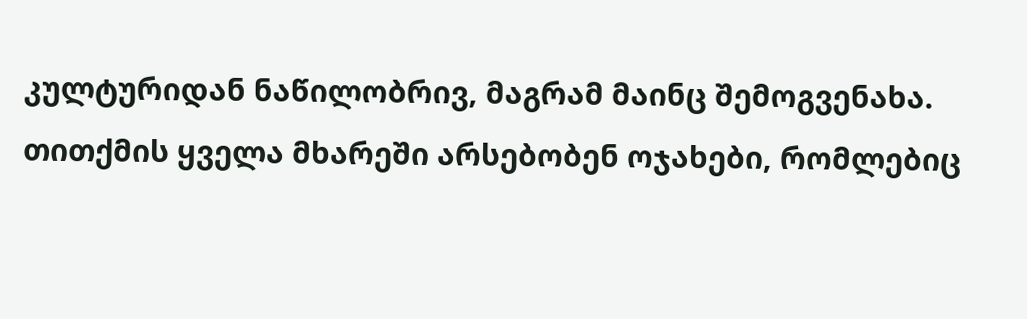კულტურიდან ნაწილობრივ, მაგრამ მაინც შემოგვენახა. თითქმის ყველა მხარეში არსებობენ ოჯახები, რომლებიც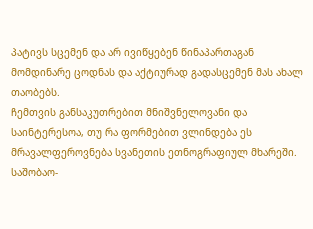პატივს სცემენ და არ ივიწყებენ წინაპართაგან მომდინარე ცოდნას და აქტიურად გადასცემენ მას ახალ თაობებს.
ჩემთვის განსაკუთრებით მნიშვნელოვანი და საინტერესოა, თუ რა ფორმებით ვლინდება ეს მრავალფეროვნება სვანეთის ეთნოგრაფიულ მხარეში.
საშობაო-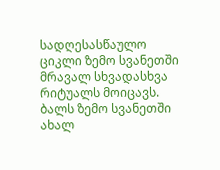სადღესასწაულო ციკლი ზემო სვანეთში მრავალ სხვადასხვა რიტუალს მოიცავს. ბალს ზემო სვანეთში ახალ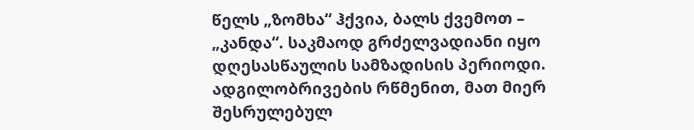წელს „ზომხა“ ჰქვია, ბალს ქვემოთ – „კანდა“. საკმაოდ გრძელვადიანი იყო დღესასწაულის სამზადისის პერიოდი. ადგილობრივების რწმენით, მათ მიერ შესრულებულ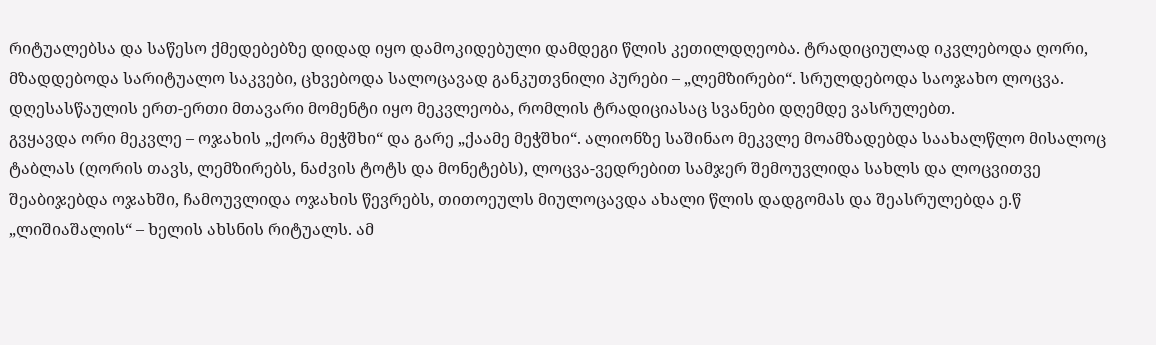რიტუალებსა და საწესო ქმედებებზე დიდად იყო დამოკიდებული დამდეგი წლის კეთილდღეობა. ტრადიციულად იკვლებოდა ღორი, მზადდებოდა სარიტუალო საკვები, ცხვებოდა სალოცავად განკუთვნილი პურები – „ლემზირები“. სრულდებოდა საოჯახო ლოცვა. დღესასწაულის ერთ-ერთი მთავარი მომენტი იყო მეკვლეობა, რომლის ტრადიციასაც სვანები დღემდე ვასრულებთ.
გვყავდა ორი მეკვლე – ოჯახის „ქორა მეჭშხი“ და გარე „ქაამე მეჭშხი“. ალიონზე საშინაო მეკვლე მოამზადებდა საახალწლო მისალოც ტაბლას (ღორის თავს, ლემზირებს, ნაძვის ტოტს და მონეტებს), ლოცვა-ვედრებით სამჯერ შემოუვლიდა სახლს და ლოცვითვე შეაბიჯებდა ოჯახში, ჩამოუვლიდა ოჯახის წევრებს, თითოეულს მიულოცავდა ახალი წლის დადგომას და შეასრულებდა ე.წ „ლიშიაშალის“ – ხელის ახსნის რიტუალს. ამ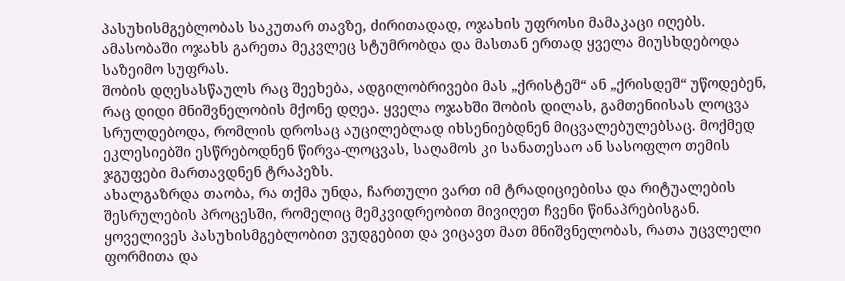პასუხისმგებლობას საკუთარ თავზე, ძირითადად, ოჯახის უფროსი მამაკაცი იღებს. ამასობაში ოჯახს გარეთა მეკვლეც სტუმრობდა და მასთან ერთად ყველა მიუსხდებოდა საზეიმო სუფრას.
შობის დღესასწაულს რაც შეეხება, ადგილობრივები მას „ქრისტეშ“ ან „ქრისდეშ“ უწოდებენ, რაც დიდი მნიშვნელობის მქონე დღეა. ყველა ოჯახში შობის დილას, გამთენიისას ლოცვა სრულდებოდა, რომლის დროსაც აუცილებლად იხსენიებდნენ მიცვალებულებსაც. მოქმედ ეკლესიებში ესწრებოდნენ წირვა-ლოცვას, საღამოს კი სანათესაო ან სასოფლო თემის ჯგუფები მართავდნენ ტრაპეზს.
ახალგაზრდა თაობა, რა თქმა უნდა, ჩართული ვართ იმ ტრადიციებისა და რიტუალების შესრულების პროცესში, რომელიც მემკვიდრეობით მივიღეთ ჩვენი წინაპრებისგან. ყოველივეს პასუხისმგებლობით ვუდგებით და ვიცავთ მათ მნიშვნელობას, რათა უცვლელი ფორმითა და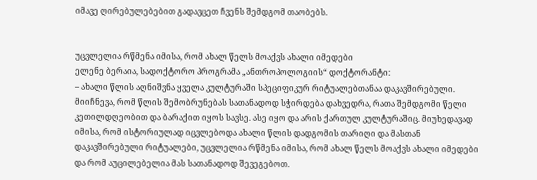იმავე ღირებულებებით გადავცეთ ჩვენს შემდგომ თაობებს.


უცვლელია რწმენა იმისა, რომ ახალ წელს მოაქვს ახალი იმედები
ელენე ბერაია, სადოქტორო პროგრამა „ანთროპოლოგიის“ დოქტორანტი:
– ახალი წლის აღნიშვნა ყველა კულტურაში სპეციფიკურ რიტუალებთანაა დაკავშირებული. მიიჩნევა, რომ წლის შემობრუნებას სათანადოდ სჭირდება დახვედრა, რათა შემდგომი წელი კეთილდღეობით და ბარაქით იყოს სავსე. ასე იყო და არის ქართულ კულტურაშიც. მიუხედავად იმისა, რომ ისტორიულად იცვლებოდა ახალი წლის დადგომის თარიღი და მასთან დაკავშირებული რიტუალები, უცვლელია რწმენა იმისა, რომ ახალ წელს მოაქვს ახალი იმედები და რომ აუცილებელია მას სათანადოდ შევეგებოთ.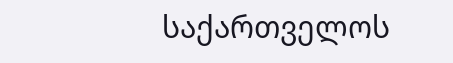საქართველოს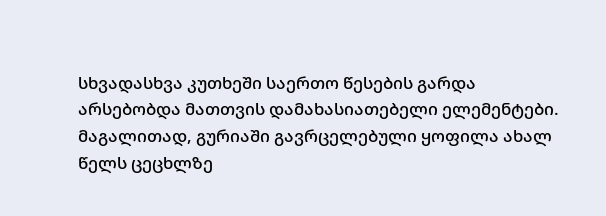სხვადასხვა კუთხეში საერთო წესების გარდა არსებობდა მათთვის დამახასიათებელი ელემენტები. მაგალითად, გურიაში გავრცელებული ყოფილა ახალ წელს ცეცხლზე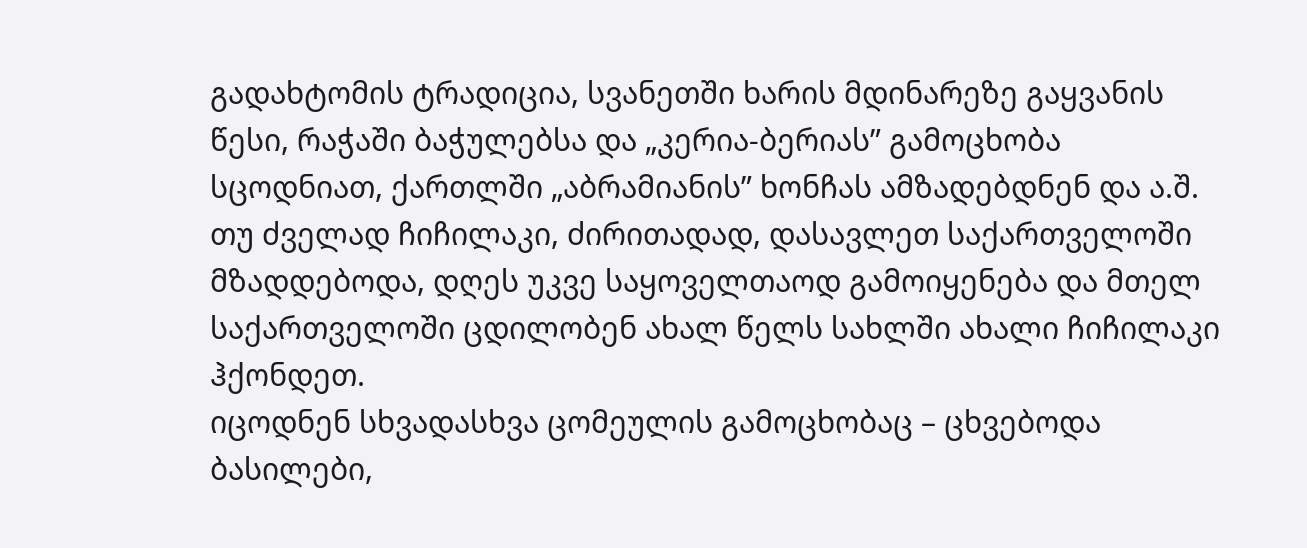გადახტომის ტრადიცია, სვანეთში ხარის მდინარეზე გაყვანის წესი, რაჭაში ბაჭულებსა და „კერია-ბერიას” გამოცხობა სცოდნიათ, ქართლში „აბრამიანის” ხონჩას ამზადებდნენ და ა.შ. თუ ძველად ჩიჩილაკი, ძირითადად, დასავლეთ საქართველოში მზადდებოდა, დღეს უკვე საყოველთაოდ გამოიყენება და მთელ საქართველოში ცდილობენ ახალ წელს სახლში ახალი ჩიჩილაკი ჰქონდეთ.
იცოდნენ სხვადასხვა ცომეულის გამოცხობაც – ცხვებოდა ბასილები,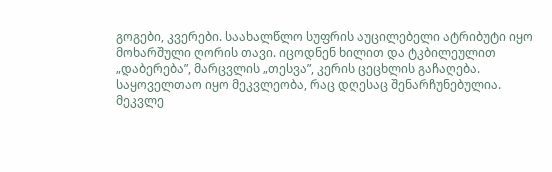გოგები, კვერები. საახალწლო სუფრის აუცილებელი ატრიბუტი იყო მოხარშული ღორის თავი. იცოდნენ ხილით და ტკბილეულით „დაბერება”, მარცვლის „თესვა”, კერის ცეცხლის გაჩაღება. საყოველთაო იყო მეკვლეობა, რაც დღესაც შენარჩუნებულია.
მეკვლე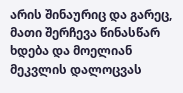არის შინაურიც და გარეც, მათი შერჩევა წინასწარ ხდება და მოელიან მეკვლის დალოცვას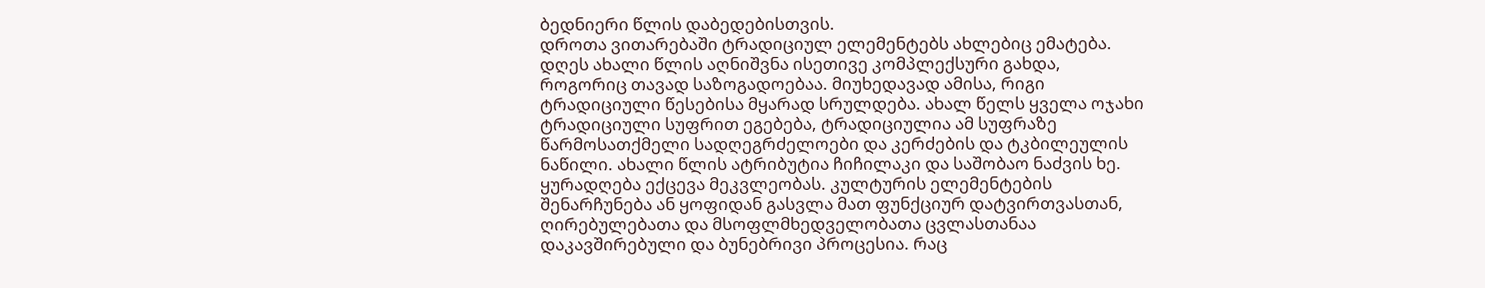ბედნიერი წლის დაბედებისთვის.
დროთა ვითარებაში ტრადიციულ ელემენტებს ახლებიც ემატება. დღეს ახალი წლის აღნიშვნა ისეთივე კომპლექსური გახდა, როგორიც თავად საზოგადოებაა. მიუხედავად ამისა, რიგი ტრადიციული წესებისა მყარად სრულდება. ახალ წელს ყველა ოჯახი ტრადიციული სუფრით ეგებება, ტრადიციულია ამ სუფრაზე წარმოსათქმელი სადღეგრძელოები და კერძების და ტკბილეულის ნაწილი. ახალი წლის ატრიბუტია ჩიჩილაკი და საშობაო ნაძვის ხე. ყურადღება ექცევა მეკვლეობას. კულტურის ელემენტების შენარჩუნება ან ყოფიდან გასვლა მათ ფუნქციურ დატვირთვასთან, ღირებულებათა და მსოფლმხედველობათა ცვლასთანაა დაკავშირებული და ბუნებრივი პროცესია. რაც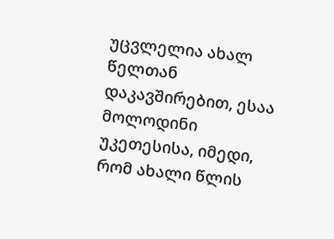უცვლელია ახალ წელთან დაკავშირებით, ესაა მოლოდინი უკეთესისა, იმედი, რომ ახალი წლის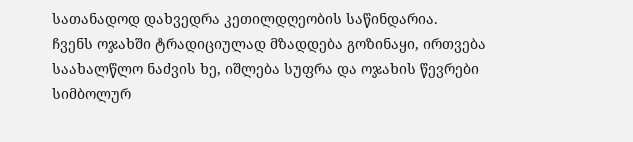სათანადოდ დახვედრა კეთილდღეობის საწინდარია.
ჩვენს ოჯახში ტრადიციულად მზადდება გოზინაყი, ირთვება საახალწლო ნაძვის ხე, იშლება სუფრა და ოჯახის წევრები სიმბოლურ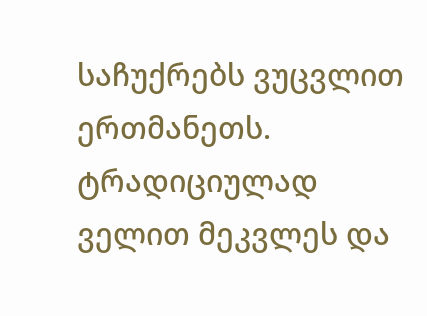საჩუქრებს ვუცვლით ერთმანეთს. ტრადიციულად ველით მეკვლეს და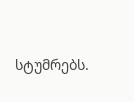სტუმრებს.